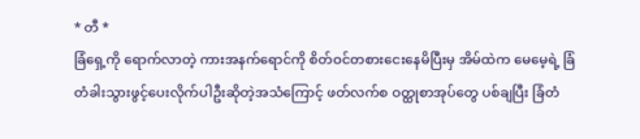* တီ *
ခြံရှေ့ကို ရောက်လာတဲ့ ကားအနက်ရောင်ကို စိတ်ဝင်တစားငေးနေမိပြီးမှ အိမ်ထဲက မေမေ့ရဲ့ ခြံတံခါးသွားဖွင့်ပေးလိုက်ပါဦးဆိုတဲ့အသံကြောင့် ဖတ်လက်စ ဝတ္ထုစာအုပ်တွေ ပစ်ချပြီး ခြံတံ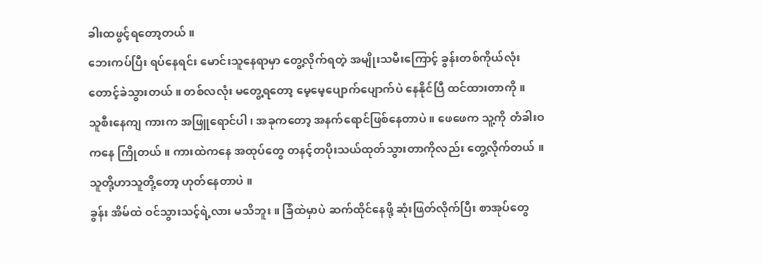ခါးထဖွင့်ရတော့တယ် ။
ဘေးကပ်ပြီး ရပ်နေရင်း မောင်းသူနေရာမှာ တွေ့လိုက်ရတဲ့ အမျိုးသမီးကြောင့် ခွန်းတစ်ကိုယ်လုံး တောင့်ခဲသွားတယ် ။ တစ်လလုံး မတွေ့ရတော့ မေ့မေ့ပျောက်ပျောက်ပဲ နေနိုင်ပြီ ထင်ထားတာကို ။
သူစီးနေကျ ကားက အဖြူရောင်ပါ ၊ အခုကတော့ အနက်ရောင်ဖြစ်နေတာပဲ ။ ဖေဖေက သူ့ကို တံခါးဝကနေ ကြိုတယ် ။ ကားထဲကနေ အထုပ်တွေ တနင့်တပိုးသယ်ထုတ်သွားတာကိုလည်း တွေ့လိုက်တယ် ။ သူတို့ဟာသူတို့တော့ ဟုတ်နေတာပဲ ။
ခွန်း အိမ်ထဲ ဝင်သွားသင့်ရဲ့လား မသိဘူး ။ ခြံထဲမှာပဲ ဆက်ထိုင်နေဖို့ ဆုံးဖြတ်လိုက်ပြီး စာအုပ်တွေ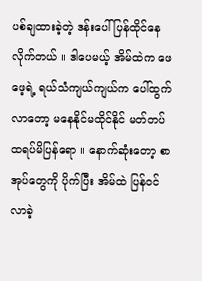ပစ်ချထားခဲ့တဲ့ ဒန်းပေါ် ပြန်ထိုင်နေလိုက်တယ် ။ ဒါပေမယ့် အိမ်ထဲက ဖေဖေ့ရဲ့ ရယ်သံကျယ်ကျယ်က ပေါ်ထွက်လာတော့ မနေနိုင်မထိုင်နိုင် မတ်တပ်ထရပ်မိပြန်ရော ။ နောက်ဆုံးတော့ စာအုပ်တွေကို ပိုက်ပြီး အိမ်ထဲ ပြန်ဝင်လာခဲ့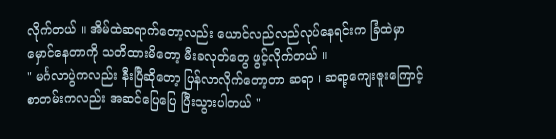လိုက်တယ် ။ အိမ်ထဲဆရာက်တော့လည်း ယောင်လည်လည်လုပ်နေရင်းက ခြံထဲမှာ မှောင်နေတာကို သတိထားမိတော့ မီးခလုတ်တွေ ဖွင့်လိုက်တယ် ။
" မင်္ဂလာပွဲကလည်း နီးပြီဆိုတော့ ပြန်လာလိုက်တော့တာ ဆရာ ၊ ဆရာ့ကျေးဇူးကြောင့် စာတမ်းကလည်း အဆင်ပြေပြေ ပြီးသွားပါတယ် "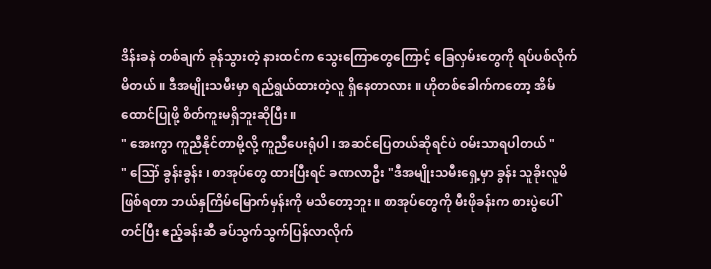ဒိန်းခနဲ တစ်ချက် ခုန်သွားတဲ့ နားထင်က သွေးကြောတွေကြောင့် ခြေလှမ်းတွေကို ရပ်ပစ်လိုက်မိတယ် ။ ဒီအမျိုးသမီးမှာ ရည်ရွယ်ထားတဲ့လူ ရှိနေတာလား ။ ဟိုတစ်ခေါက်ကတော့ အိမ်ထောင်ပြုဖို့ စိတ်ကူးမရှိဘူးဆိုပြီး ။
" အေးကွာ ကူညီနိုင်တာမို့လို့ ကူညီပေးရုံပါ ၊ အဆင်ပြေတယ်ဆိုရင်ပဲ ဝမ်းသာရပါတယ် "
" ဪ ခွန်းခွန်း ၊ စာအုပ်တွေ ထားပြီးရင် ခဏလာဦး "ဒီအမျိုးသမီးရှေ့မှာ ခွန်း သူခိုးလူမိဖြစ်ရတာ ဘယ်နှကြိမ်မြောက်မှန်းကို မသိတော့ဘူး ။ စာအုပ်တွေကို မီးဖိုခန်းက စားပွဲပေါ်တင်ပြီး ဧည့်ခန်းဆီ ခပ်သွက်သွက်ပြန်လာလိုက်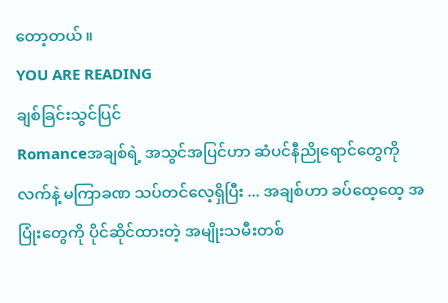တော့တယ် ။
YOU ARE READING
ချစ်ခြင်းသွင်ပြင်
Romanceအချစ်ရဲ့ အသွင်အပြင်ဟာ ဆံပင်နီညိုရောင်တွေကို လက်နဲ့ မကြာခဏ သပ်တင်လေ့ရှိပြီး ... အချစ်ဟာ ခပ်ထေ့ထေ့ အပြုံးတွေကို ပိုင်ဆိုင်ထားတဲ့ အမျိုးသမီးတစ်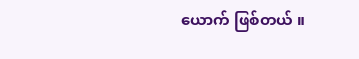ယောက် ဖြစ်တယ် ။